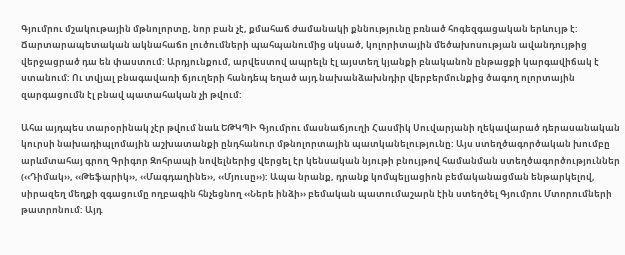Գյումրու մշակութային մթնոլորտը, նոր բան չէ, քմահաճ ժամանակի քննությունը բռնած հոգեզգացական երևույթ է: Ճարտարապետական ակնահաճո լուծումների պահպանումից սկսած, կոլորիտային մեծախոսության ավանդույթից վերջացրած դա են փաստում: Արդյունքում, արվեստով ապրելն էլ այստեղ կյանքի բնականոն ընթացքի կարգավիճակ է ստանում: Ու տվյալ բնագավառի ճյուղերի հանդեպ եղած այդ նախանձախնդիր վերբերմունքից ծագող ոլորտային զարգացումն էլ բնավ պատահական չի թվում:

Ահա այդպես տարօրինակ չէր թվում նաև ԵԹԿՊԻ Գյումրու մասնաճյուղի Հասմիկ Սուվարյանի ղեկավարած դերասանական կուրսի նախադիպլոմային աշխատանքի ընդհանուր մթնոլորտային պատկանելությունը: Այս ստեղծագործական խումբը արևմտահայ գրող Գրիգոր Զոհրապի նովելներից վերցել էր կենսական նյութի բնույթով համանման ստեղծագործություններ (‹‹Դիմակ››, ‹‹Թեֆարիկ››, ‹‹Մագդաղինե››, ‹‹Մյուսը››): Ապա նրանք, դրանք կոմպելյացիոն բեմականացման ենթարկելով, սիրազեղ մեղքի զգացումը ողբագին հնչեցնող ‹‹Ներե ինձի›› բեմական պատումաշարն էին ստեղծել Գյումրու Մտորումների թատրոնում: Այդ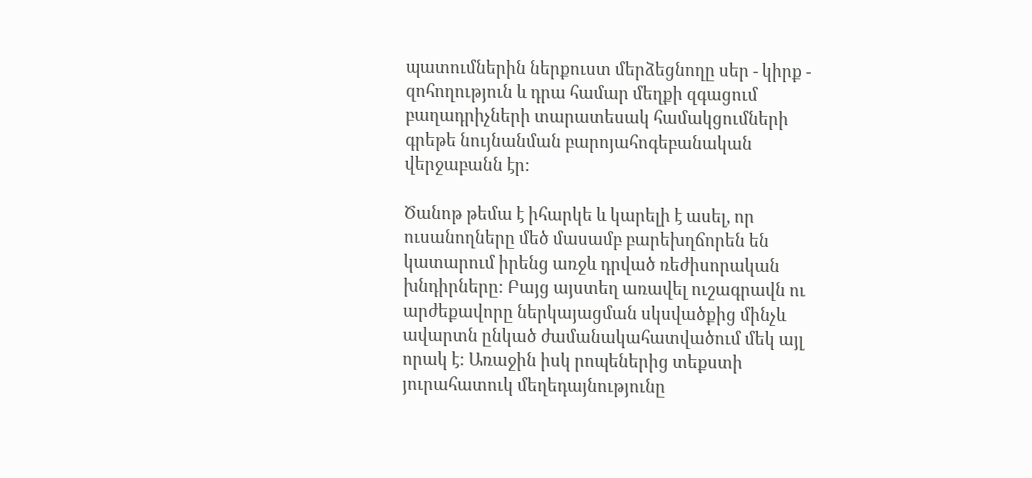պատումներին ներքուստ մերձեցնողը սեր - կիրք - զոհողություն և դրա համար մեղքի զգացում բաղադրիչների տարատեսակ համակցումների գրեթե նույնանման բարոյահոգեբանական վերջաբանն էր:

Ծանոթ թեմա է իհարկե և կարելի է ասել, որ ուսանողները մեծ մասամբ բարեխղճորեն են կատարում իրենց առջև դրված ռեժիսորական խնդիրները: Բայց այստեղ առավել ուշագրավն ու արժեքավորը ներկայացման սկսվածքից մինչև ավարտն ընկած ժամանակահատվածում մեկ այլ որակ է: Առաջին իսկ րոպեներից տեքստի յուրահատուկ մեղեդայնությունը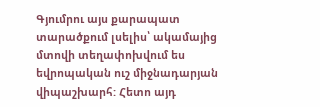Գյումրու այս քարապատ տարածքում լսելիս՝ ակամայից մտովի տեղափոխվում ես եվրոպական ուշ միջնադարյան վիպաշխարհ: Հետո այդ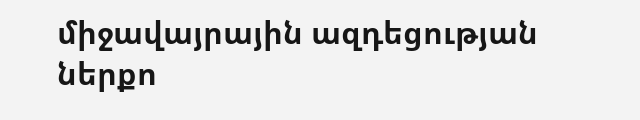միջավայրային ազդեցության ներքո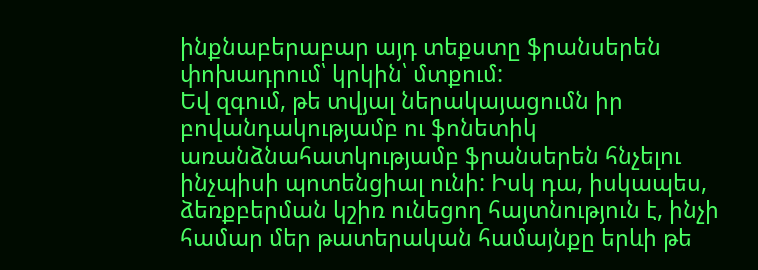ինքնաբերաբար այդ տեքստը ֆրանսերեն փոխադրում՝ կրկին՝ մտքում:
Եվ զգում, թե տվյալ ներակայացումն իր բովանդակությամբ ու ֆոնետիկ առանձնահատկությամբ ֆրանսերեն հնչելու ինչպիսի պոտենցիալ ունի: Իսկ դա, իսկապես, ձեռքբերման կշիռ ունեցող հայտնություն է, ինչի համար մեր թատերական համայնքը երևի թե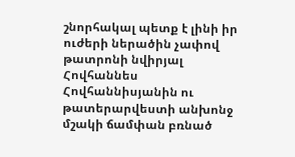շնորհակալ պետք է լինի իր ուժերի ներածին չափով թատրոնի նվիրյալ Հովհաննես Հովհաննիսյանին ու թատերարվեստի անխոնջ մշակի ճամփան բռնած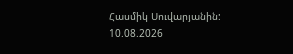Հասմիկ Սուվարյանին:
10.08.2026